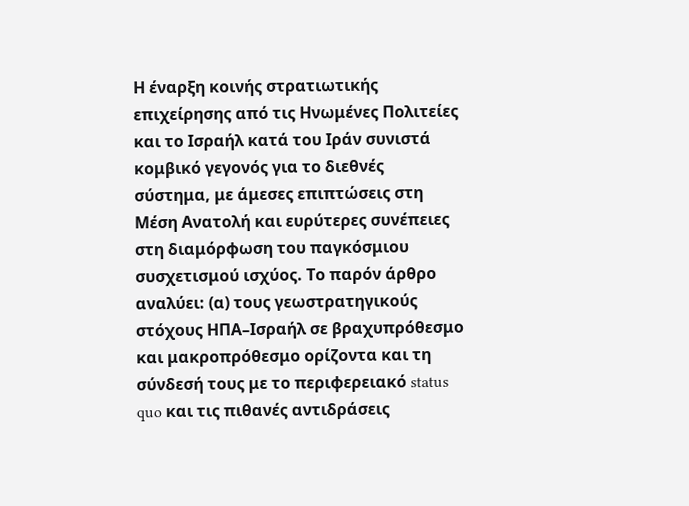Η έναρξη κοινής στρατιωτικής επιχείρησης από τις Ηνωμένες Πολιτείες και το Ισραήλ κατά του Ιράν συνιστά κομβικό γεγονός για το διεθνές σύστημα, με άμεσες επιπτώσεις στη Μέση Ανατολή και ευρύτερες συνέπειες στη διαμόρφωση του παγκόσμιου συσχετισμού ισχύος. Το παρόν άρθρο αναλύει: (α) τους γεωστρατηγικούς στόχους ΗΠΑ–Ισραήλ σε βραχυπρόθεσμο και μακροπρόθεσμο ορίζοντα και τη σύνδεσή τους με το περιφερειακό status quo και τις πιθανές αντιδράσεις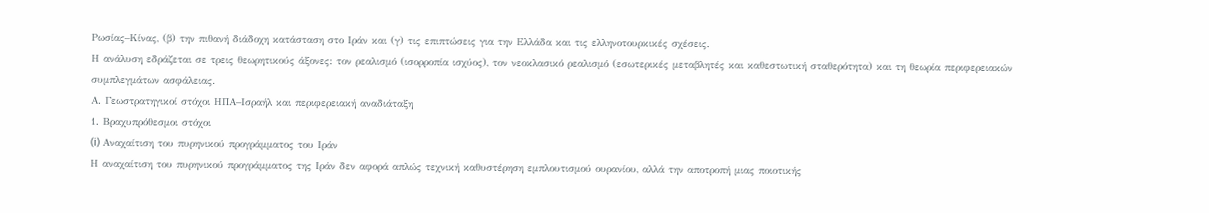Ρωσίας–Κίνας, (β) την πιθανή διάδοχη κατάσταση στο Ιράν και (γ) τις επιπτώσεις για την Ελλάδα και τις ελληνοτουρκικές σχέσεις.
Η ανάλυση εδράζεται σε τρεις θεωρητικούς άξονες: τον ρεαλισμό (ισορροπία ισχύος), τον νεοκλασικό ρεαλισμό (εσωτερικές μεταβλητές και καθεστωτική σταθερότητα) και τη θεωρία περιφερειακών συμπλεγμάτων ασφάλειας.
Α. Γεωστρατηγικοί στόχοι ΗΠΑ–Ισραήλ και περιφερειακή αναδιάταξη
1. Βραχυπρόθεσμοι στόχοι
(i) Αναχαίτιση του πυρηνικού προγράμματος του Ιράν
Η αναχαίτιση του πυρηνικού προγράμματος της Ιράν δεν αφορά απλώς τεχνική καθυστέρηση εμπλουτισμού ουρανίου, αλλά την αποτροπή μιας ποιοτικής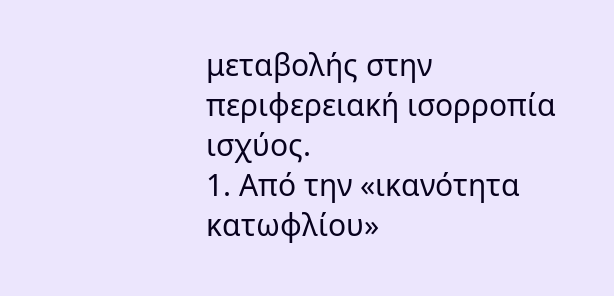μεταβολής στην περιφερειακή ισορροπία ισχύος.
1. Από την «ικανότητα κατωφλίου»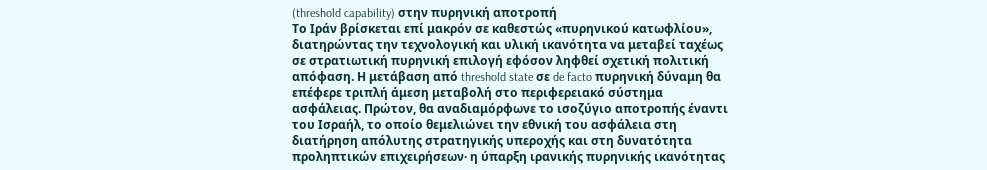(threshold capability) στην πυρηνική αποτροπή
Το Ιράν βρίσκεται επί μακρόν σε καθεστώς «πυρηνικού κατωφλίου», διατηρώντας την τεχνολογική και υλική ικανότητα να μεταβεί ταχέως σε στρατιωτική πυρηνική επιλογή εφόσον ληφθεί σχετική πολιτική απόφαση. Η μετάβαση από threshold state σε de facto πυρηνική δύναμη θα επέφερε τριπλή άμεση μεταβολή στο περιφερειακό σύστημα ασφάλειας. Πρώτον, θα αναδιαμόρφωνε το ισοζύγιο αποτροπής έναντι του Ισραήλ, το οποίο θεμελιώνει την εθνική του ασφάλεια στη διατήρηση απόλυτης στρατηγικής υπεροχής και στη δυνατότητα προληπτικών επιχειρήσεων· η ύπαρξη ιρανικής πυρηνικής ικανότητας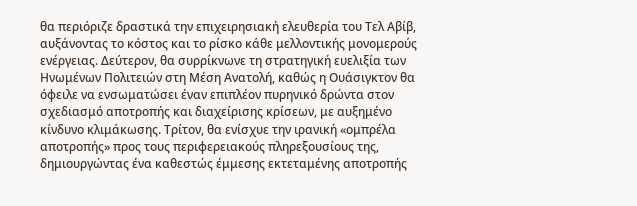θα περιόριζε δραστικά την επιχειρησιακή ελευθερία του Τελ Αβίβ, αυξάνοντας το κόστος και το ρίσκο κάθε μελλοντικής μονομερούς ενέργειας. Δεύτερον, θα συρρίκνωνε τη στρατηγική ευελιξία των Ηνωμένων Πολιτειών στη Μέση Ανατολή, καθώς η Ουάσιγκτον θα όφειλε να ενσωματώσει έναν επιπλέον πυρηνικό δρώντα στον σχεδιασμό αποτροπής και διαχείρισης κρίσεων, με αυξημένο κίνδυνο κλιμάκωσης. Τρίτον, θα ενίσχυε την ιρανική «ομπρέλα αποτροπής» προς τους περιφερειακούς πληρεξουσίους της, δημιουργώντας ένα καθεστώς έμμεσης εκτεταμένης αποτροπής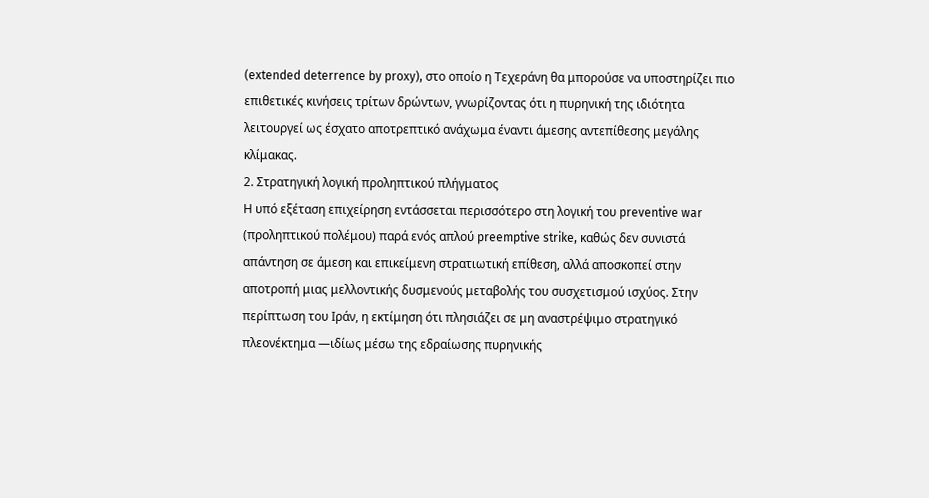(extended deterrence by proxy), στο οποίο η Τεχεράνη θα μπορούσε να υποστηρίζει πιο επιθετικές κινήσεις τρίτων δρώντων, γνωρίζοντας ότι η πυρηνική της ιδιότητα λειτουργεί ως έσχατο αποτρεπτικό ανάχωμα έναντι άμεσης αντεπίθεσης μεγάλης κλίμακας.
2. Στρατηγική λογική προληπτικού πλήγματος
Η υπό εξέταση επιχείρηση εντάσσεται περισσότερο στη λογική του preventive war (προληπτικού πολέμου) παρά ενός απλού preemptive strike, καθώς δεν συνιστά απάντηση σε άμεση και επικείμενη στρατιωτική επίθεση, αλλά αποσκοπεί στην αποτροπή μιας μελλοντικής δυσμενούς μεταβολής του συσχετισμού ισχύος. Στην περίπτωση του Ιράν, η εκτίμηση ότι πλησιάζει σε μη αναστρέψιμο στρατηγικό πλεονέκτημα —ιδίως μέσω της εδραίωσης πυρηνικής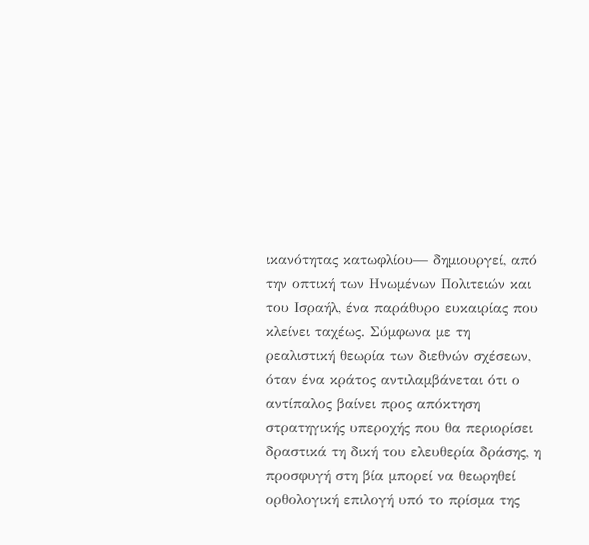ικανότητας κατωφλίου— δημιουργεί, από την οπτική των Ηνωμένων Πολιτειών και του Ισραήλ, ένα παράθυρο ευκαιρίας που κλείνει ταχέως. Σύμφωνα με τη ρεαλιστική θεωρία των διεθνών σχέσεων, όταν ένα κράτος αντιλαμβάνεται ότι ο αντίπαλος βαίνει προς απόκτηση στρατηγικής υπεροχής που θα περιορίσει δραστικά τη δική του ελευθερία δράσης, η προσφυγή στη βία μπορεί να θεωρηθεί ορθολογική επιλογή υπό το πρίσμα της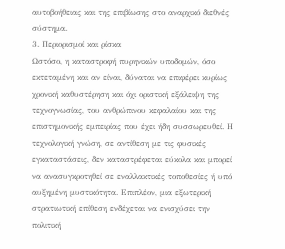αυτοβοήθειας και της επιβίωσης στο αναρχικό διεθνές σύστημα.
3. Περιορισμοί και ρίσκα
Ωστόσο, η καταστροφή πυρηνικών υποδομών, όσο εκτεταμένη και αν είναι, δύναται να επιφέρει κυρίως χρονική καθυστέρηση και όχι οριστική εξάλειψη της τεχνογνωσίας, του ανθρώπινου κεφαλαίου και της επιστημονικής εμπειρίας που έχει ήδη συσσωρευθεί. Η τεχνολογική γνώση, σε αντίθεση με τις φυσικές εγκαταστάσεις, δεν καταστρέφεται εύκολα και μπορεί να ανασυγκροτηθεί σε εναλλακτικές τοποθεσίες ή υπό αυξημένη μυστικότητα. Επιπλέον, μια εξωτερική στρατιωτική επίθεση ενδέχεται να ενισχύσει την πολιτική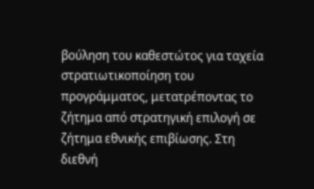βούληση του καθεστώτος για ταχεία στρατιωτικοποίηση του προγράμματος, μετατρέποντας το ζήτημα από στρατηγική επιλογή σε ζήτημα εθνικής επιβίωσης. Στη διεθνή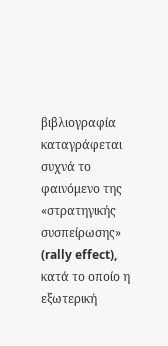βιβλιογραφία καταγράφεται συχνά το φαινόμενο της «στρατηγικής συσπείρωσης» (rally effect), κατά το οποίο η εξωτερική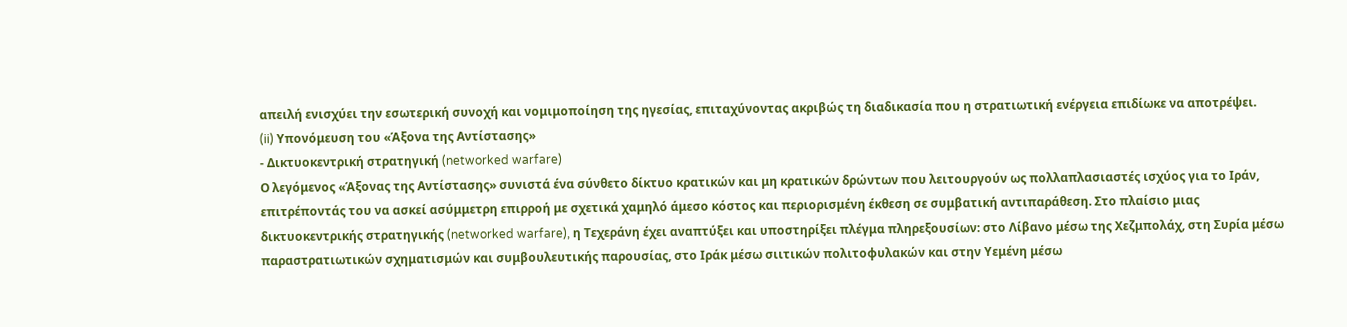απειλή ενισχύει την εσωτερική συνοχή και νομιμοποίηση της ηγεσίας, επιταχύνοντας ακριβώς τη διαδικασία που η στρατιωτική ενέργεια επιδίωκε να αποτρέψει.
(ii) Υπονόμευση του «Άξονα της Αντίστασης»
- Δικτυοκεντρική στρατηγική (networked warfare)
Ο λεγόμενος «Άξονας της Αντίστασης» συνιστά ένα σύνθετο δίκτυο κρατικών και μη κρατικών δρώντων που λειτουργούν ως πολλαπλασιαστές ισχύος για το Ιράν, επιτρέποντάς του να ασκεί ασύμμετρη επιρροή με σχετικά χαμηλό άμεσο κόστος και περιορισμένη έκθεση σε συμβατική αντιπαράθεση. Στο πλαίσιο μιας δικτυοκεντρικής στρατηγικής (networked warfare), η Τεχεράνη έχει αναπτύξει και υποστηρίξει πλέγμα πληρεξουσίων: στο Λίβανο μέσω της Χεζμπολάχ, στη Συρία μέσω παραστρατιωτικών σχηματισμών και συμβουλευτικής παρουσίας, στο Ιράκ μέσω σιιτικών πολιτοφυλακών και στην Υεμένη μέσω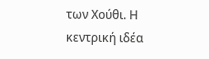των Χούθι. Η κεντρική ιδέα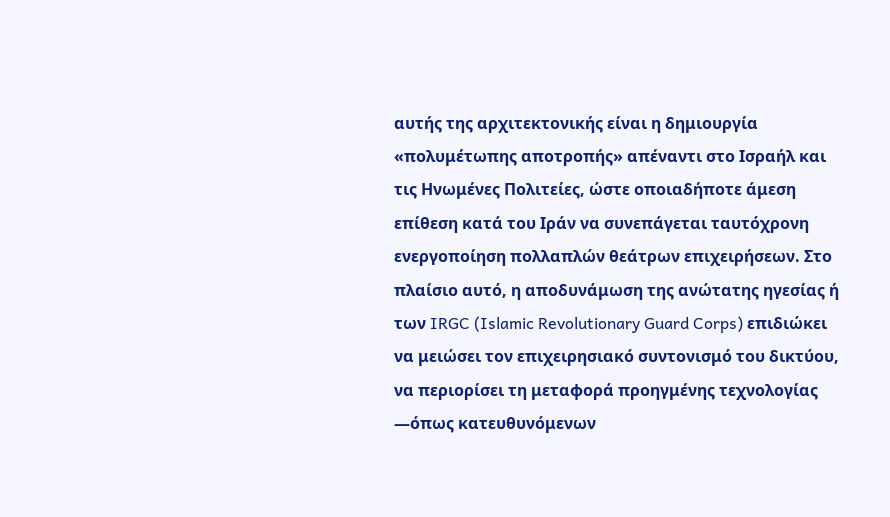αυτής της αρχιτεκτονικής είναι η δημιουργία «πολυμέτωπης αποτροπής» απέναντι στο Ισραήλ και τις Ηνωμένες Πολιτείες, ώστε οποιαδήποτε άμεση επίθεση κατά του Ιράν να συνεπάγεται ταυτόχρονη ενεργοποίηση πολλαπλών θεάτρων επιχειρήσεων. Στο πλαίσιο αυτό, η αποδυνάμωση της ανώτατης ηγεσίας ή των IRGC (Islamic Revolutionary Guard Corps) επιδιώκει να μειώσει τον επιχειρησιακό συντονισμό του δικτύου, να περιορίσει τη μεταφορά προηγμένης τεχνολογίας —όπως κατευθυνόμενων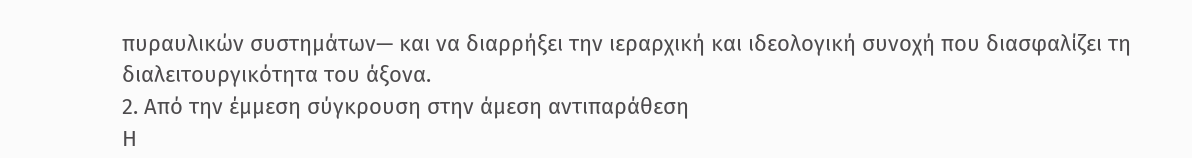πυραυλικών συστημάτων— και να διαρρήξει την ιεραρχική και ιδεολογική συνοχή που διασφαλίζει τη διαλειτουργικότητα του άξονα.
2. Από την έμμεση σύγκρουση στην άμεση αντιπαράθεση
Η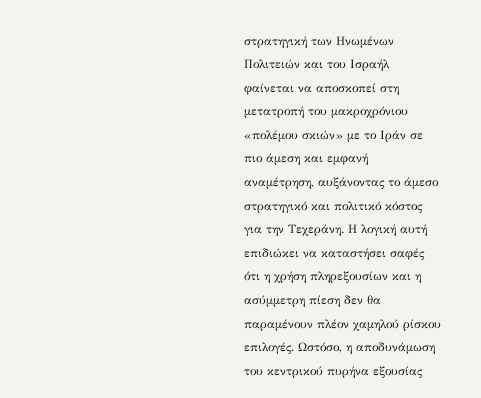στρατηγική των Ηνωμένων Πολιτειών και του Ισραήλ φαίνεται να αποσκοπεί στη μετατροπή του μακροχρόνιου «πολέμου σκιών» με το Ιράν σε πιο άμεση και εμφανή αναμέτρηση, αυξάνοντας το άμεσο στρατηγικό και πολιτικό κόστος για την Τεχεράνη. Η λογική αυτή επιδιώκει να καταστήσει σαφές ότι η χρήση πληρεξουσίων και η ασύμμετρη πίεση δεν θα παραμένουν πλέον χαμηλού ρίσκου επιλογές. Ωστόσο, η αποδυνάμωση του κεντρικού πυρήνα εξουσίας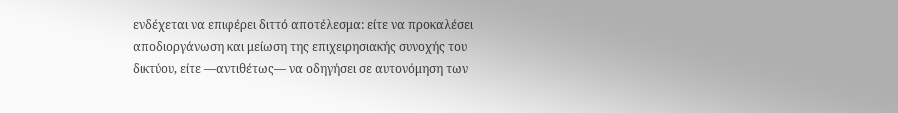ενδέχεται να επιφέρει διττό αποτέλεσμα: είτε να προκαλέσει αποδιοργάνωση και μείωση της επιχειρησιακής συνοχής του δικτύου, είτε —αντιθέτως— να οδηγήσει σε αυτονόμηση των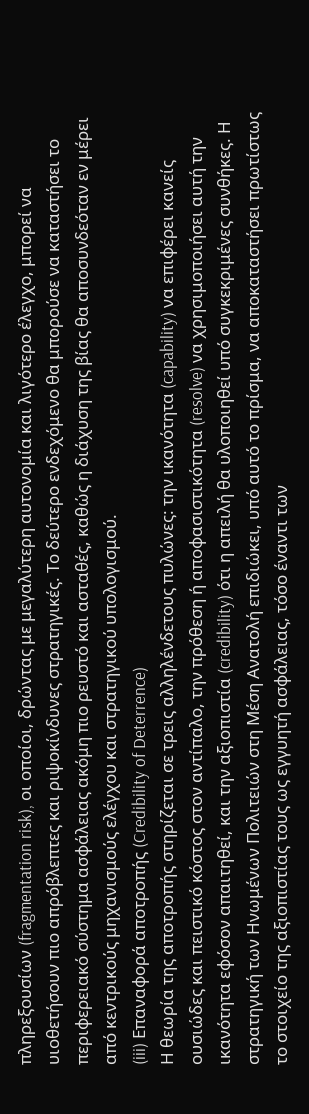πληρεξουσίων (fragmentation risk), οι οποίοι, δρώντας με μεγαλύτερη αυτονομία και λιγότερο έλεγχο, μπορεί να υιοθετήσουν πιο απρόβλεπτες και ριψοκίνδυνες στρατηγικές. Το δεύτερο ενδεχόμενο θα μπορούσε να καταστήσει το περιφερειακό σύστημα ασφάλειας ακόμη πιο ρευστό και ασταθές, καθώς η διάχυση της βίας θα αποσυνδεόταν εν μέρει από κεντρικούς μηχανισμούς ελέγχου και στρατηγικού υπολογισμού.
(iii) Επαναφορά αποτροπής (Credibility of Deterrence)
Η θεωρία της αποτροπής στηρίζεται σε τρεις αλληλένδετους πυλώνες: την ικανότητα (capability) να επιφέρει κανείς ουσιώδες και πειστικό κόστος στον αντίπαλο, την πρόθεση ή αποφασιστικότητα (resolve) να χρησιμοποιήσει αυτή την ικανότητα εφόσον απαιτηθεί, και την αξιοπιστία (credibility) ότι η απειλή θα υλοποιηθεί υπό συγκεκριμένες συνθήκες. Η στρατηγική των Ηνωμένων Πολιτειών στη Μέση Ανατολή επιδιώκει, υπό αυτό το πρίσμα, να αποκαταστήσει πρωτίστως το στοιχείο της αξιοπιστίας τους ως εγγυητή ασφάλειας, τόσο έναντι των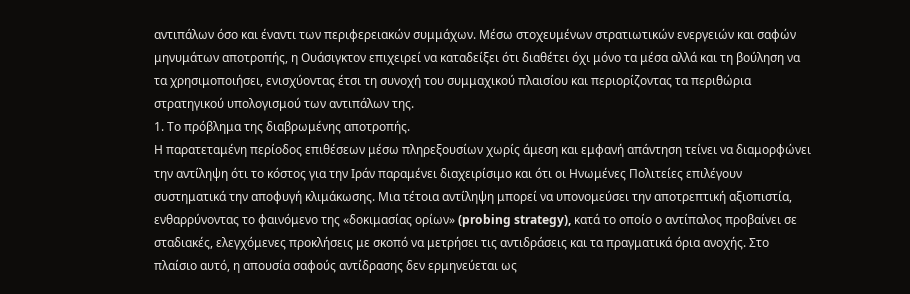αντιπάλων όσο και έναντι των περιφερειακών συμμάχων. Μέσω στοχευμένων στρατιωτικών ενεργειών και σαφών μηνυμάτων αποτροπής, η Ουάσιγκτον επιχειρεί να καταδείξει ότι διαθέτει όχι μόνο τα μέσα αλλά και τη βούληση να τα χρησιμοποιήσει, ενισχύοντας έτσι τη συνοχή του συμμαχικού πλαισίου και περιορίζοντας τα περιθώρια στρατηγικού υπολογισμού των αντιπάλων της.
1. Το πρόβλημα της διαβρωμένης αποτροπής.
Η παρατεταμένη περίοδος επιθέσεων μέσω πληρεξουσίων χωρίς άμεση και εμφανή απάντηση τείνει να διαμορφώνει την αντίληψη ότι το κόστος για την Ιράν παραμένει διαχειρίσιμο και ότι οι Ηνωμένες Πολιτείες επιλέγουν συστηματικά την αποφυγή κλιμάκωσης. Μια τέτοια αντίληψη μπορεί να υπονομεύσει την αποτρεπτική αξιοπιστία, ενθαρρύνοντας το φαινόμενο της «δοκιμασίας ορίων» (probing strategy), κατά το οποίο ο αντίπαλος προβαίνει σε σταδιακές, ελεγχόμενες προκλήσεις με σκοπό να μετρήσει τις αντιδράσεις και τα πραγματικά όρια ανοχής. Στο πλαίσιο αυτό, η απουσία σαφούς αντίδρασης δεν ερμηνεύεται ως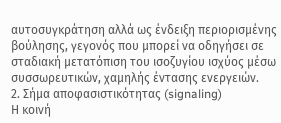αυτοσυγκράτηση αλλά ως ένδειξη περιορισμένης βούλησης, γεγονός που μπορεί να οδηγήσει σε σταδιακή μετατόπιση του ισοζυγίου ισχύος μέσω συσσωρευτικών, χαμηλής έντασης ενεργειών.
2. Σήμα αποφασιστικότητας (signaling)
Η κοινή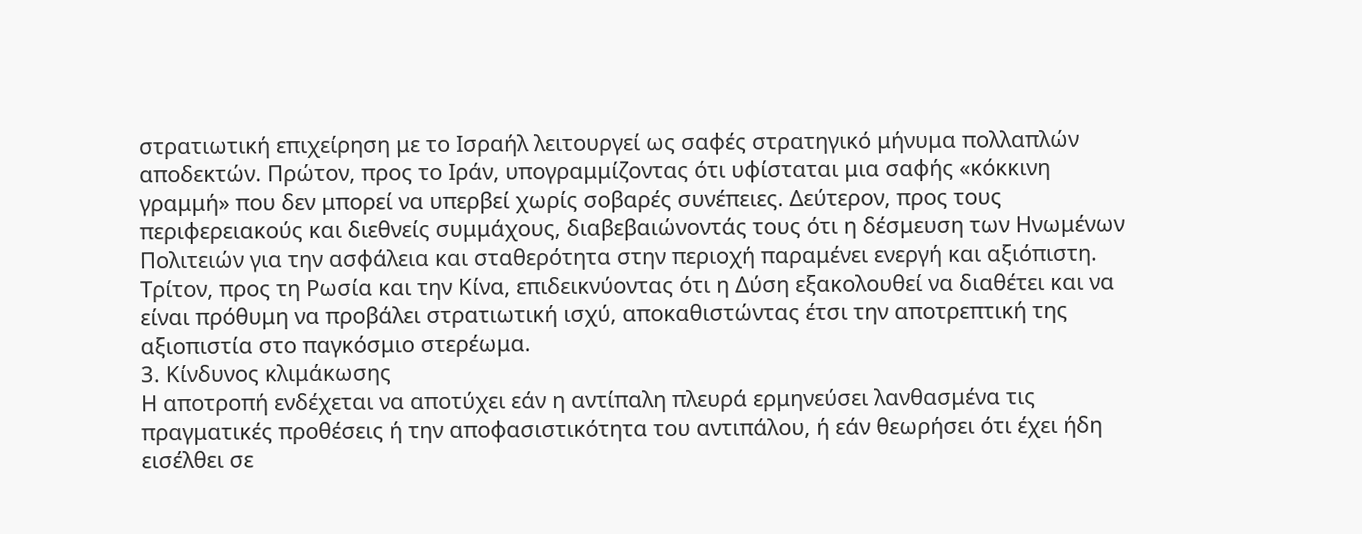στρατιωτική επιχείρηση με το Ισραήλ λειτουργεί ως σαφές στρατηγικό μήνυμα πολλαπλών αποδεκτών. Πρώτον, προς το Ιράν, υπογραμμίζοντας ότι υφίσταται μια σαφής «κόκκινη γραμμή» που δεν μπορεί να υπερβεί χωρίς σοβαρές συνέπειες. Δεύτερον, προς τους περιφερειακούς και διεθνείς συμμάχους, διαβεβαιώνοντάς τους ότι η δέσμευση των Ηνωμένων Πολιτειών για την ασφάλεια και σταθερότητα στην περιοχή παραμένει ενεργή και αξιόπιστη. Τρίτον, προς τη Ρωσία και την Κίνα, επιδεικνύοντας ότι η Δύση εξακολουθεί να διαθέτει και να είναι πρόθυμη να προβάλει στρατιωτική ισχύ, αποκαθιστώντας έτσι την αποτρεπτική της αξιοπιστία στο παγκόσμιο στερέωμα.
3. Κίνδυνος κλιμάκωσης
Η αποτροπή ενδέχεται να αποτύχει εάν η αντίπαλη πλευρά ερμηνεύσει λανθασμένα τις πραγματικές προθέσεις ή την αποφασιστικότητα του αντιπάλου, ή εάν θεωρήσει ότι έχει ήδη εισέλθει σε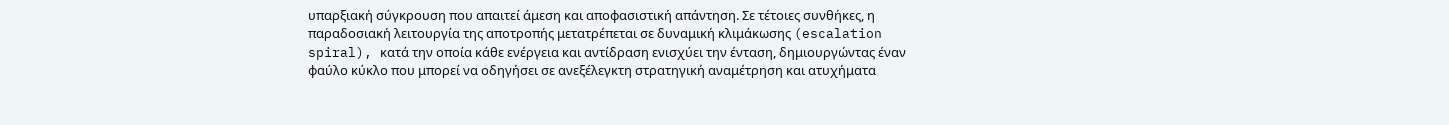υπαρξιακή σύγκρουση που απαιτεί άμεση και αποφασιστική απάντηση. Σε τέτοιες συνθήκες, η παραδοσιακή λειτουργία της αποτροπής μετατρέπεται σε δυναμική κλιμάκωσης (escalation spiral), κατά την οποία κάθε ενέργεια και αντίδραση ενισχύει την ένταση, δημιουργώντας έναν φαύλο κύκλο που μπορεί να οδηγήσει σε ανεξέλεγκτη στρατηγική αναμέτρηση και ατυχήματα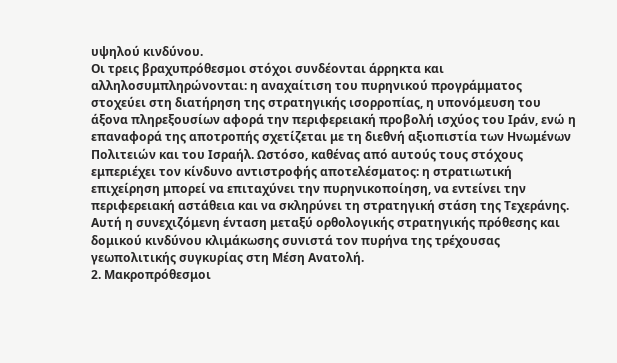υψηλού κινδύνου.
Οι τρεις βραχυπρόθεσμοι στόχοι συνδέονται άρρηκτα και αλληλοσυμπληρώνονται: η αναχαίτιση του πυρηνικού προγράμματος στοχεύει στη διατήρηση της στρατηγικής ισορροπίας, η υπονόμευση του άξονα πληρεξουσίων αφορά την περιφερειακή προβολή ισχύος του Ιράν, ενώ η επαναφορά της αποτροπής σχετίζεται με τη διεθνή αξιοπιστία των Ηνωμένων Πολιτειών και του Ισραήλ. Ωστόσο, καθένας από αυτούς τους στόχους εμπεριέχει τον κίνδυνο αντιστροφής αποτελέσματος: η στρατιωτική επιχείρηση μπορεί να επιταχύνει την πυρηνικοποίηση, να εντείνει την περιφερειακή αστάθεια και να σκληρύνει τη στρατηγική στάση της Τεχεράνης. Αυτή η συνεχιζόμενη ένταση μεταξύ ορθολογικής στρατηγικής πρόθεσης και δομικού κινδύνου κλιμάκωσης συνιστά τον πυρήνα της τρέχουσας γεωπολιτικής συγκυρίας στη Μέση Ανατολή.
2. Μακροπρόθεσμοι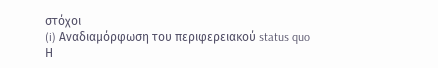στόχοι
(i) Αναδιαμόρφωση του περιφερειακού status quo
Η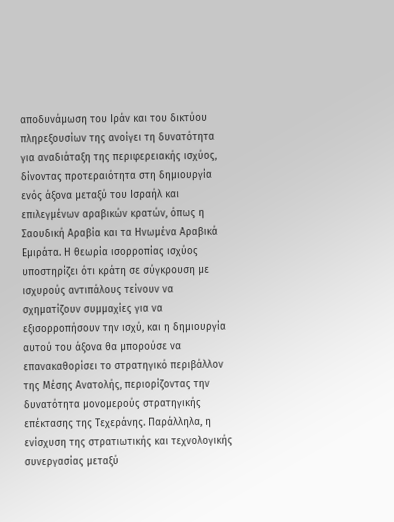αποδυνάμωση του Ιράν και του δικτύου πληρεξουσίων της ανοίγει τη δυνατότητα για αναδιάταξη της περιφερειακής ισχύος, δίνοντας προτεραιότητα στη δημιουργία ενός άξονα μεταξύ του Ισραήλ και επιλεγμένων αραβικών κρατών, όπως η Σαουδική Αραβία και τα Ηνωμένα Αραβικά Εμιράτα. Η θεωρία ισορροπίας ισχύος υποστηρίζει ότι κράτη σε σύγκρουση με ισχυρούς αντιπάλους τείνουν να σχηματίζουν συμμαχίες για να εξισορροπήσουν την ισχύ, και η δημιουργία αυτού του άξονα θα μπορούσε να επανακαθορίσει το στρατηγικό περιβάλλον της Μέσης Ανατολής, περιορίζοντας την δυνατότητα μονομερούς στρατηγικής επέκτασης της Τεχεράνης. Παράλληλα, η ενίσχυση της στρατιωτικής και τεχνολογικής συνεργασίας μεταξύ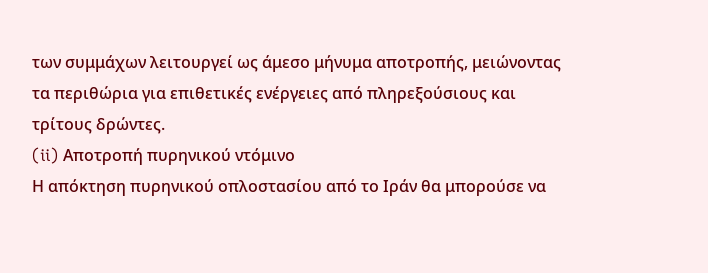των συμμάχων λειτουργεί ως άμεσο μήνυμα αποτροπής, μειώνοντας τα περιθώρια για επιθετικές ενέργειες από πληρεξούσιους και τρίτους δρώντες.
(ii) Αποτροπή πυρηνικού ντόμινο
Η απόκτηση πυρηνικού οπλοστασίου από το Ιράν θα μπορούσε να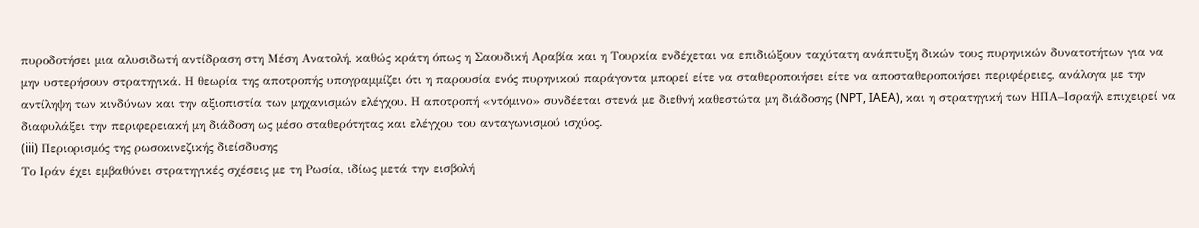πυροδοτήσει μια αλυσιδωτή αντίδραση στη Μέση Ανατολή, καθώς κράτη όπως η Σαουδική Αραβία και η Τουρκία ενδέχεται να επιδιώξουν ταχύτατη ανάπτυξη δικών τους πυρηνικών δυνατοτήτων για να μην υστερήσουν στρατηγικά. Η θεωρία της αποτροπής υπογραμμίζει ότι η παρουσία ενός πυρηνικού παράγοντα μπορεί είτε να σταθεροποιήσει είτε να αποσταθεροποιήσει περιφέρειες, ανάλογα με την αντίληψη των κινδύνων και την αξιοπιστία των μηχανισμών ελέγχου. Η αποτροπή «ντόμινο» συνδέεται στενά με διεθνή καθεστώτα μη διάδοσης (NPT, IAEA), και η στρατηγική των ΗΠΑ–Ισραήλ επιχειρεί να διαφυλάξει την περιφερειακή μη διάδοση ως μέσο σταθερότητας και ελέγχου του ανταγωνισμού ισχύος.
(iii) Περιορισμός της ρωσοκινεζικής διείσδυσης
Το Ιράν έχει εμβαθύνει στρατηγικές σχέσεις με τη Ρωσία, ιδίως μετά την εισβολή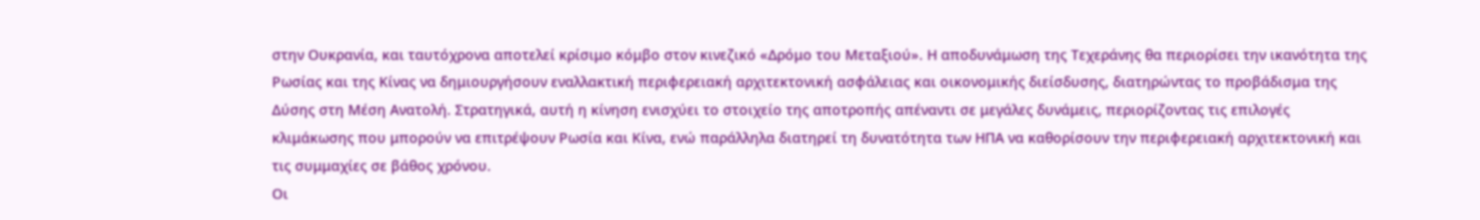στην Ουκρανία, και ταυτόχρονα αποτελεί κρίσιμο κόμβο στον κινεζικό «Δρόμο του Μεταξιού». Η αποδυνάμωση της Τεχεράνης θα περιορίσει την ικανότητα της Ρωσίας και της Κίνας να δημιουργήσουν εναλλακτική περιφερειακή αρχιτεκτονική ασφάλειας και οικονομικής διείσδυσης, διατηρώντας το προβάδισμα της Δύσης στη Μέση Ανατολή. Στρατηγικά, αυτή η κίνηση ενισχύει το στοιχείο της αποτροπής απέναντι σε μεγάλες δυνάμεις, περιορίζοντας τις επιλογές κλιμάκωσης που μπορούν να επιτρέψουν Ρωσία και Κίνα, ενώ παράλληλα διατηρεί τη δυνατότητα των ΗΠΑ να καθορίσουν την περιφερειακή αρχιτεκτονική και τις συμμαχίες σε βάθος χρόνου.
Οι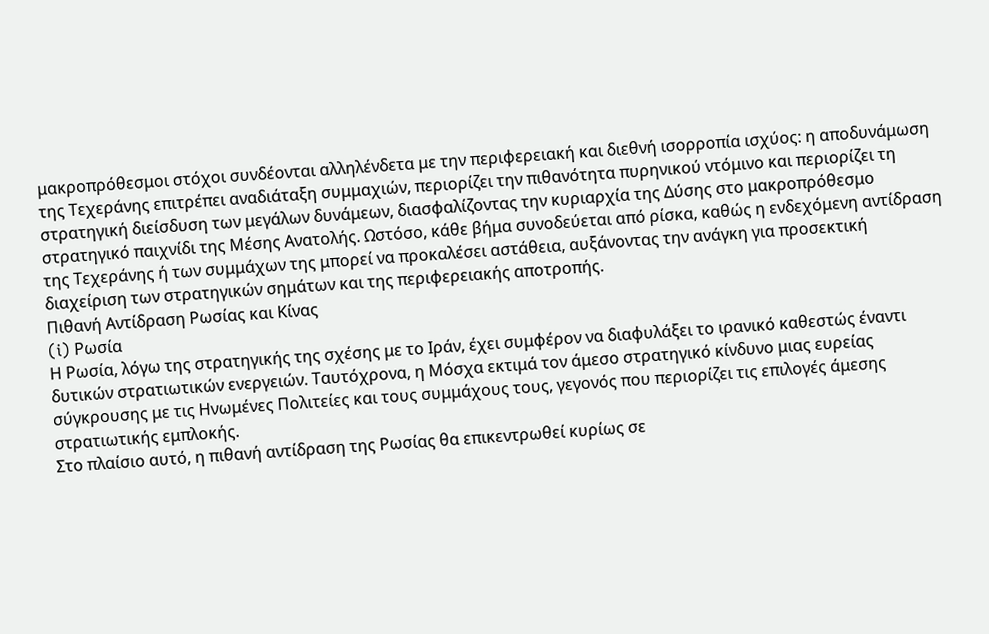μακροπρόθεσμοι στόχοι συνδέονται αλληλένδετα με την περιφερειακή και διεθνή ισορροπία ισχύος: η αποδυνάμωση της Τεχεράνης επιτρέπει αναδιάταξη συμμαχιών, περιορίζει την πιθανότητα πυρηνικού ντόμινο και περιορίζει τη στρατηγική διείσδυση των μεγάλων δυνάμεων, διασφαλίζοντας την κυριαρχία της Δύσης στο μακροπρόθεσμο στρατηγικό παιχνίδι της Μέσης Ανατολής. Ωστόσο, κάθε βήμα συνοδεύεται από ρίσκα, καθώς η ενδεχόμενη αντίδραση της Τεχεράνης ή των συμμάχων της μπορεί να προκαλέσει αστάθεια, αυξάνοντας την ανάγκη για προσεκτική διαχείριση των στρατηγικών σημάτων και της περιφερειακής αποτροπής.
Πιθανή Αντίδραση Ρωσίας και Κίνας
(i) Ρωσία
Η Ρωσία, λόγω της στρατηγικής της σχέσης με το Ιράν, έχει συμφέρον να διαφυλάξει το ιρανικό καθεστώς έναντι δυτικών στρατιωτικών ενεργειών. Ταυτόχρονα, η Μόσχα εκτιμά τον άμεσο στρατηγικό κίνδυνο μιας ευρείας σύγκρουσης με τις Ηνωμένες Πολιτείες και τους συμμάχους τους, γεγονός που περιορίζει τις επιλογές άμεσης στρατιωτικής εμπλοκής.
Στο πλαίσιο αυτό, η πιθανή αντίδραση της Ρωσίας θα επικεντρωθεί κυρίως σε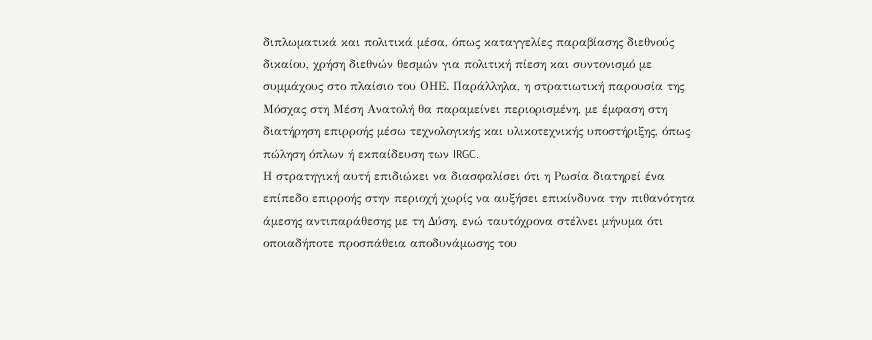διπλωματικά και πολιτικά μέσα, όπως καταγγελίες παραβίασης διεθνούς δικαίου, χρήση διεθνών θεσμών για πολιτική πίεση και συντονισμό με συμμάχους στο πλαίσιο του ΟΗΕ. Παράλληλα, η στρατιωτική παρουσία της Μόσχας στη Μέση Ανατολή θα παραμείνει περιορισμένη, με έμφαση στη διατήρηση επιρροής μέσω τεχνολογικής και υλικοτεχνικής υποστήριξης, όπως πώληση όπλων ή εκπαίδευση των IRGC.
Η στρατηγική αυτή επιδιώκει να διασφαλίσει ότι η Ρωσία διατηρεί ένα επίπεδο επιρροής στην περιοχή χωρίς να αυξήσει επικίνδυνα την πιθανότητα άμεσης αντιπαράθεσης με τη Δύση, ενώ ταυτόχρονα στέλνει μήνυμα ότι οποιαδήποτε προσπάθεια αποδυνάμωσης του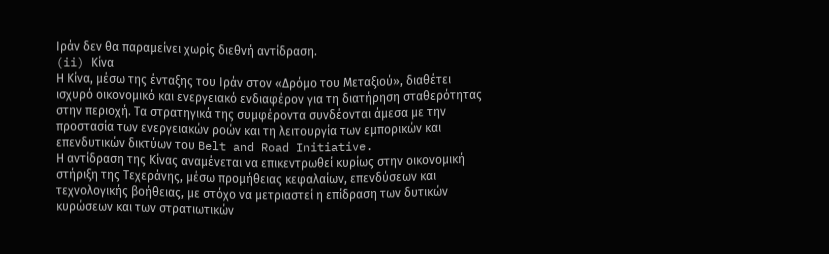Ιράν δεν θα παραμείνει χωρίς διεθνή αντίδραση.
(ii) Κίνα
Η Κίνα, μέσω της ένταξης του Ιράν στον «Δρόμο του Μεταξιού», διαθέτει ισχυρό οικονομικό και ενεργειακό ενδιαφέρον για τη διατήρηση σταθερότητας στην περιοχή. Τα στρατηγικά της συμφέροντα συνδέονται άμεσα με την προστασία των ενεργειακών ροών και τη λειτουργία των εμπορικών και επενδυτικών δικτύων του Belt and Road Initiative.
Η αντίδραση της Κίνας αναμένεται να επικεντρωθεί κυρίως στην οικονομική στήριξη της Τεχεράνης, μέσω προμήθειας κεφαλαίων, επενδύσεων και τεχνολογικής βοήθειας, με στόχο να μετριαστεί η επίδραση των δυτικών κυρώσεων και των στρατιωτικών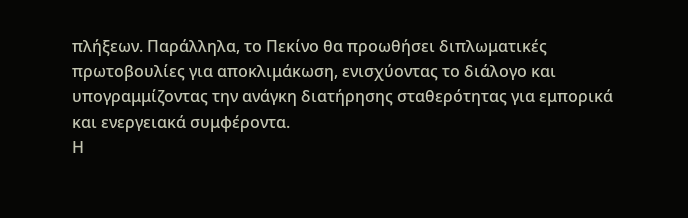πλήξεων. Παράλληλα, το Πεκίνο θα προωθήσει διπλωματικές πρωτοβουλίες για αποκλιμάκωση, ενισχύοντας το διάλογο και υπογραμμίζοντας την ανάγκη διατήρησης σταθερότητας για εμπορικά και ενεργειακά συμφέροντα.
Η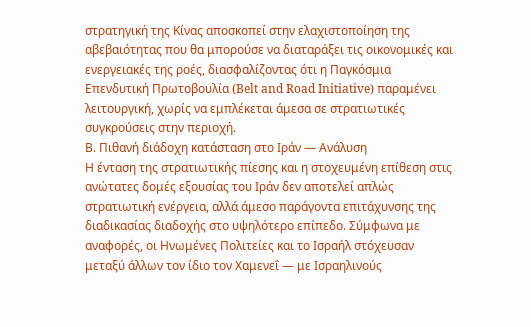στρατηγική της Κίνας αποσκοπεί στην ελαχιστοποίηση της αβεβαιότητας που θα μπορούσε να διαταράξει τις οικονομικές και ενεργειακές της ροές, διασφαλίζοντας ότι η Παγκόσμια Επενδυτική Πρωτοβουλία (Belt and Road Initiative) παραμένει λειτουργική, χωρίς να εμπλέκεται άμεσα σε στρατιωτικές συγκρούσεις στην περιοχή.
Β. Πιθανή διάδοχη κατάσταση στο Ιράν — Ανάλυση
Η ένταση της στρατιωτικής πίεσης και η στοχευμένη επίθεση στις ανώτατες δομές εξουσίας του Ιράν δεν αποτελεί απλώς στρατιωτική ενέργεια, αλλά άμεσο παράγοντα επιτάχυνσης της διαδικασίας διαδοχής στο υψηλότερο επίπεδο. Σύμφωνα με αναφορές, οι Ηνωμένες Πολιτείες και το Ισραήλ στόχευσαν μεταξύ άλλων τον ίδιο τον Χαμενεΐ — με Ισραηλινούς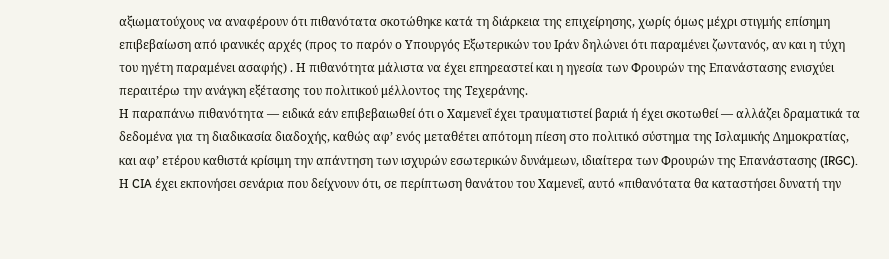αξιωματούχους να αναφέρουν ότι πιθανότατα σκοτώθηκε κατά τη διάρκεια της επιχείρησης, χωρίς όμως μέχρι στιγμής επίσημη επιβεβαίωση από ιρανικές αρχές (προς το παρόν ο Υπουργός Εξωτερικών του Ιράν δηλώνει ότι παραμένει ζωντανός, αν και η τύχη του ηγέτη παραμένει ασαφής) . Η πιθανότητα μάλιστα να έχει επηρεαστεί και η ηγεσία των Φρουρών της Επανάστασης ενισχύει περαιτέρω την ανάγκη εξέτασης του πολιτικού μέλλοντος της Τεχεράνης.
Η παραπάνω πιθανότητα — ειδικά εάν επιβεβαιωθεί ότι ο Χαμενεΐ έχει τραυματιστεί βαριά ή έχει σκοτωθεί — αλλάζει δραματικά τα δεδομένα για τη διαδικασία διαδοχής, καθώς αφ’ ενός μεταθέτει απότομη πίεση στο πολιτικό σύστημα της Ισλαμικής Δημοκρατίας, και αφ’ ετέρου καθιστά κρίσιμη την απάντηση των ισχυρών εσωτερικών δυνάμεων, ιδιαίτερα των Φρουρών της Επανάστασης (IRGC). Η CIA έχει εκπονήσει σενάρια που δείχνουν ότι, σε περίπτωση θανάτου του Χαμενεΐ, αυτό «πιθανότατα θα καταστήσει δυνατή την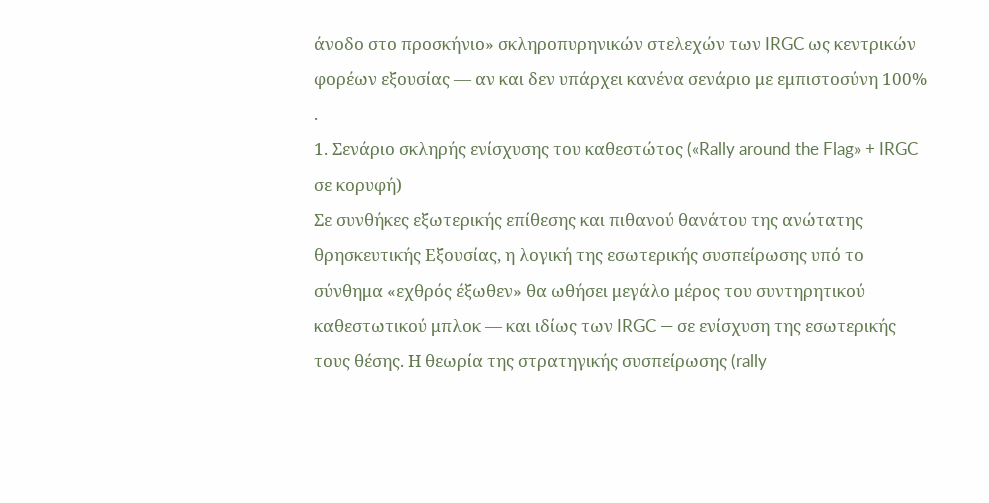άνοδο στο προσκήνιο» σκληροπυρηνικών στελεχών των IRGC ως κεντρικών φορέων εξουσίας — αν και δεν υπάρχει κανένα σενάριο με εμπιστοσύνη 100% .
1. Σενάριο σκληρής ενίσχυσης του καθεστώτος («Rally around the Flag» + IRGC σε κορυφή)
Σε συνθήκες εξωτερικής επίθεσης και πιθανού θανάτου της ανώτατης θρησκευτικής Εξουσίας, η λογική της εσωτερικής συσπείρωσης υπό το σύνθημα «εχθρός έξωθεν» θα ωθήσει μεγάλο μέρος του συντηρητικού καθεστωτικού μπλοκ — και ιδίως των IRGC — σε ενίσχυση της εσωτερικής τους θέσης. Η θεωρία της στρατηγικής συσπείρωσης (rally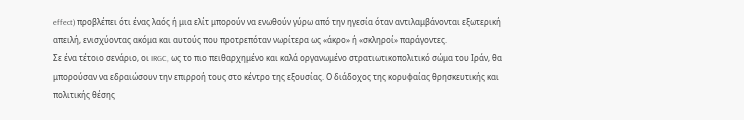effect) προβλέπει ότι ένας λαός ή μια ελίτ μπορούν να ενωθούν γύρω από την ηγεσία όταν αντιλαμβάνονται εξωτερική απειλή, ενισχύοντας ακόμα και αυτούς που προτρεπόταν νωρίτερα ως «άκρο» ή «σκληροί» παράγοντες.
Σε ένα τέτοιο σενάριο, οι IRGC, ως το πιο πειθαρχημένο και καλά οργανωμένο στρατιωτικοπολιτικό σώμα του Ιράν, θα μπορούσαν να εδραιώσουν την επιρροή τους στο κέντρο της εξουσίας. Ο διάδοχος της κορυφαίας θρησκευτικής και πολιτικής θέσης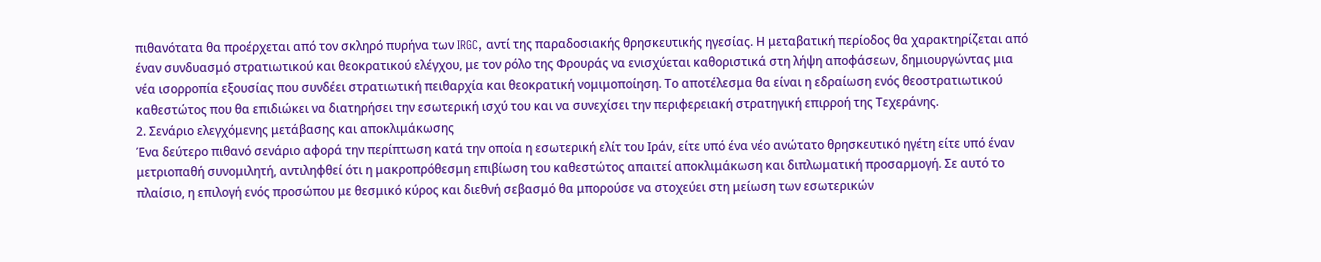πιθανότατα θα προέρχεται από τον σκληρό πυρήνα των IRGC, αντί της παραδοσιακής θρησκευτικής ηγεσίας. Η μεταβατική περίοδος θα χαρακτηρίζεται από έναν συνδυασμό στρατιωτικού και θεοκρατικού ελέγχου, με τον ρόλο της Φρουράς να ενισχύεται καθοριστικά στη λήψη αποφάσεων, δημιουργώντας μια νέα ισορροπία εξουσίας που συνδέει στρατιωτική πειθαρχία και θεοκρατική νομιμοποίηση. Το αποτέλεσμα θα είναι η εδραίωση ενός θεοστρατιωτικού καθεστώτος που θα επιδιώκει να διατηρήσει την εσωτερική ισχύ του και να συνεχίσει την περιφερειακή στρατηγική επιρροή της Τεχεράνης.
2. Σενάριο ελεγχόμενης μετάβασης και αποκλιμάκωσης
Ένα δεύτερο πιθανό σενάριο αφορά την περίπτωση κατά την οποία η εσωτερική ελίτ του Ιράν, είτε υπό ένα νέο ανώτατο θρησκευτικό ηγέτη είτε υπό έναν μετριοπαθή συνομιλητή, αντιληφθεί ότι η μακροπρόθεσμη επιβίωση του καθεστώτος απαιτεί αποκλιμάκωση και διπλωματική προσαρμογή. Σε αυτό το πλαίσιο, η επιλογή ενός προσώπου με θεσμικό κύρος και διεθνή σεβασμό θα μπορούσε να στοχεύει στη μείωση των εσωτερικών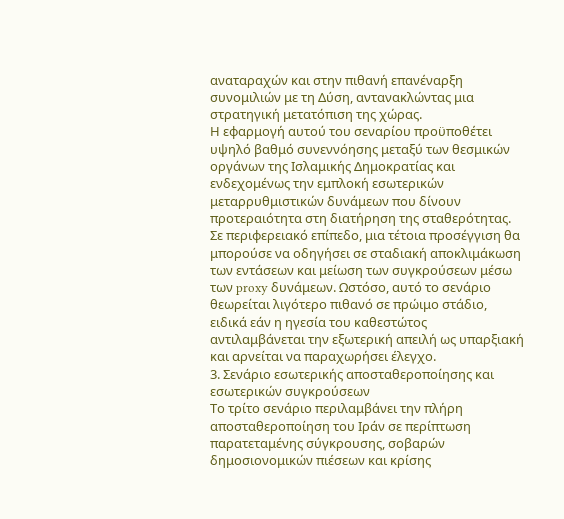αναταραχών και στην πιθανή επανέναρξη συνομιλιών με τη Δύση, αντανακλώντας μια στρατηγική μετατόπιση της χώρας.
Η εφαρμογή αυτού του σεναρίου προϋποθέτει υψηλό βαθμό συνεννόησης μεταξύ των θεσμικών οργάνων της Ισλαμικής Δημοκρατίας και ενδεχομένως την εμπλοκή εσωτερικών μεταρρυθμιστικών δυνάμεων που δίνουν προτεραιότητα στη διατήρηση της σταθερότητας. Σε περιφερειακό επίπεδο, μια τέτοια προσέγγιση θα μπορούσε να οδηγήσει σε σταδιακή αποκλιμάκωση των εντάσεων και μείωση των συγκρούσεων μέσω των proxy δυνάμεων. Ωστόσο, αυτό το σενάριο θεωρείται λιγότερο πιθανό σε πρώιμο στάδιο, ειδικά εάν η ηγεσία του καθεστώτος αντιλαμβάνεται την εξωτερική απειλή ως υπαρξιακή και αρνείται να παραχωρήσει έλεγχο.
3. Σενάριο εσωτερικής αποσταθεροποίησης και εσωτερικών συγκρούσεων
Το τρίτο σενάριο περιλαμβάνει την πλήρη αποσταθεροποίηση του Ιράν σε περίπτωση παρατεταμένης σύγκρουσης, σοβαρών δημοσιονομικών πιέσεων και κρίσης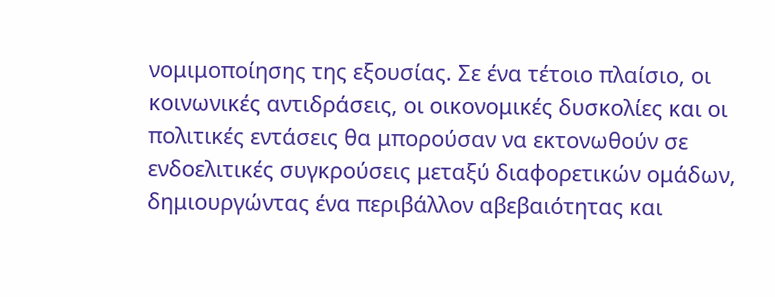νομιμοποίησης της εξουσίας. Σε ένα τέτοιο πλαίσιο, οι κοινωνικές αντιδράσεις, οι οικονομικές δυσκολίες και οι πολιτικές εντάσεις θα μπορούσαν να εκτονωθούν σε ενδοελιτικές συγκρούσεις μεταξύ διαφορετικών ομάδων, δημιουργώντας ένα περιβάλλον αβεβαιότητας και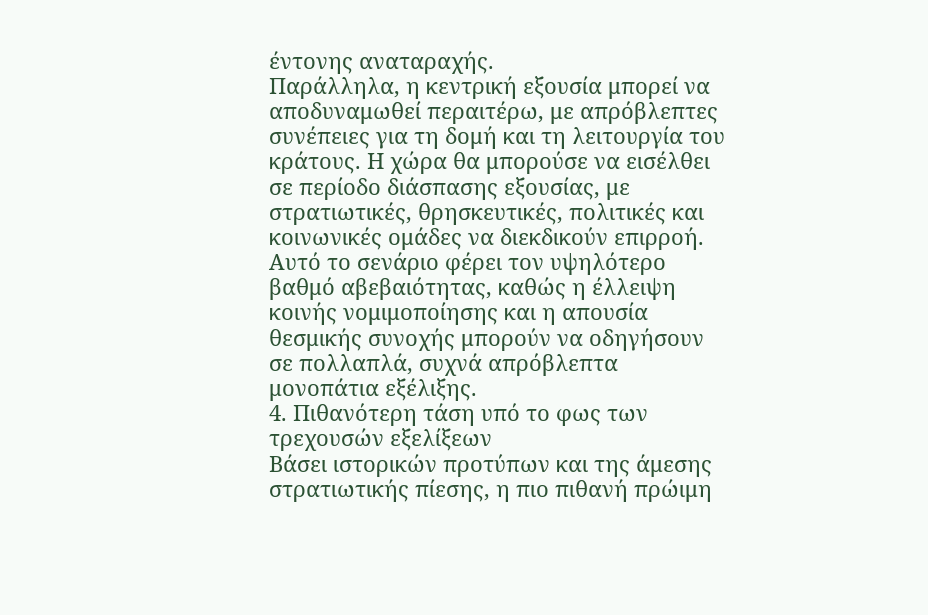έντονης αναταραχής.
Παράλληλα, η κεντρική εξουσία μπορεί να αποδυναμωθεί περαιτέρω, με απρόβλεπτες συνέπειες για τη δομή και τη λειτουργία του κράτους. Η χώρα θα μπορούσε να εισέλθει σε περίοδο διάσπασης εξουσίας, με στρατιωτικές, θρησκευτικές, πολιτικές και κοινωνικές ομάδες να διεκδικούν επιρροή. Αυτό το σενάριο φέρει τον υψηλότερο βαθμό αβεβαιότητας, καθώς η έλλειψη κοινής νομιμοποίησης και η απουσία θεσμικής συνοχής μπορούν να οδηγήσουν σε πολλαπλά, συχνά απρόβλεπτα μονοπάτια εξέλιξης.
4. Πιθανότερη τάση υπό το φως των τρεχουσών εξελίξεων
Βάσει ιστορικών προτύπων και της άμεσης στρατιωτικής πίεσης, η πιο πιθανή πρώιμη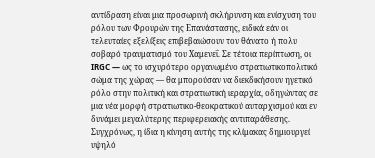αντίδραση είναι μια προσωρινή σκλήρυνση και ενίσχυση του ρόλου των Φρουρών της Επανάστασης, ειδικά εάν οι τελευταίες εξελίξεις επιβεβαιώσουν τον θάνατο ή πολυ σοβαρό τραυματισμό του Χαμενεΐ. Σε τέτοια περίπτωση, οι IRGC — ως το ισχυρότερο οργανωμένο στρατιωτικοπολιτικό σώμα της χώρας — θα μπορούσαν να διεκδικήσουν ηγετικό ρόλο στην πολιτική και στρατιωτική ιεραρχία, οδηγώντας σε μια νέα μορφή στρατιωτικο-θεοκρατικού αυταρχισμού και εν δυνάμει μεγαλύτερης περιφερειακής αντιπαράθεσης.
Συγχρόνως, η ίδια η κίνηση αυτής της κλίμακας δημιουργεί υψηλό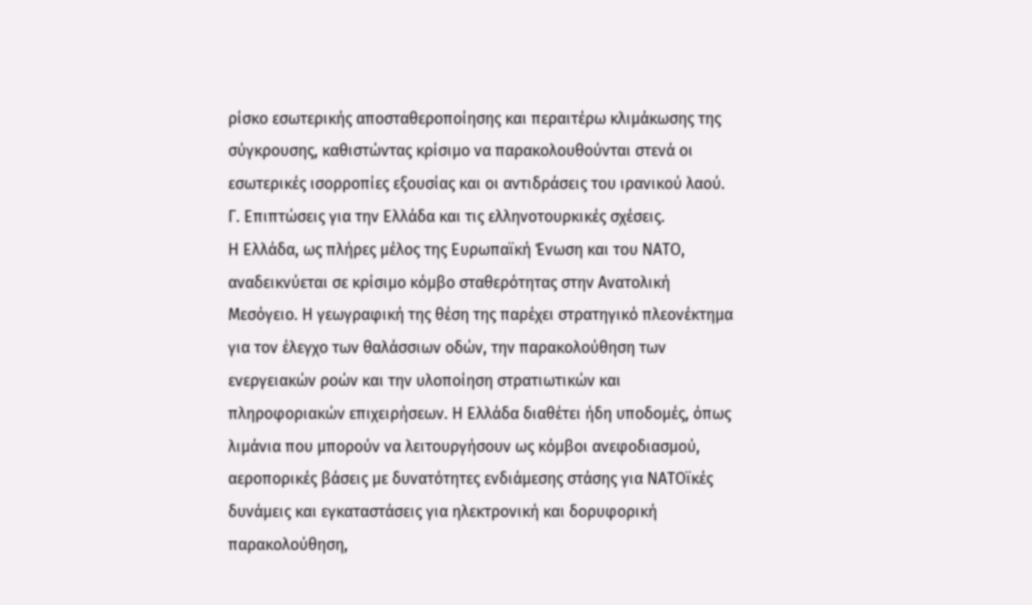ρίσκο εσωτερικής αποσταθεροποίησης και περαιτέρω κλιμάκωσης της σύγκρουσης, καθιστώντας κρίσιμο να παρακολουθούνται στενά οι εσωτερικές ισορροπίες εξουσίας και οι αντιδράσεις του ιρανικού λαού.
Γ. Επιπτώσεις για την Ελλάδα και τις ελληνοτουρκικές σχέσεις.
Η Ελλάδα, ως πλήρες μέλος της Ευρωπαϊκή Ένωση και του ΝΑΤΟ, αναδεικνύεται σε κρίσιμο κόμβο σταθερότητας στην Ανατολική Μεσόγειο. Η γεωγραφική της θέση της παρέχει στρατηγικό πλεονέκτημα για τον έλεγχο των θαλάσσιων οδών, την παρακολούθηση των ενεργειακών ροών και την υλοποίηση στρατιωτικών και πληροφοριακών επιχειρήσεων. Η Ελλάδα διαθέτει ήδη υποδομές, όπως λιμάνια που μπορούν να λειτουργήσουν ως κόμβοι ανεφοδιασμού, αεροπορικές βάσεις με δυνατότητες ενδιάμεσης στάσης για ΝΑΤΟϊκές δυνάμεις και εγκαταστάσεις για ηλεκτρονική και δορυφορική παρακολούθηση,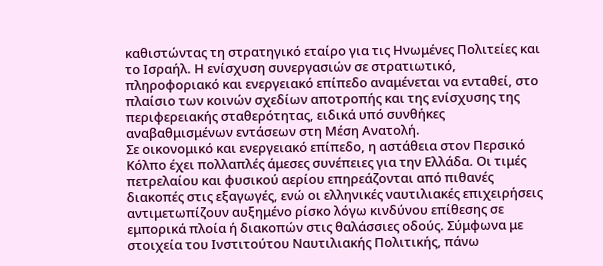καθιστώντας τη στρατηγικό εταίρο για τις Ηνωμένες Πολιτείες και το Ισραήλ. Η ενίσχυση συνεργασιών σε στρατιωτικό, πληροφοριακό και ενεργειακό επίπεδο αναμένεται να ενταθεί, στο πλαίσιο των κοινών σχεδίων αποτροπής και της ενίσχυσης της περιφερειακής σταθερότητας, ειδικά υπό συνθήκες αναβαθμισμένων εντάσεων στη Μέση Ανατολή.
Σε οικονομικό και ενεργειακό επίπεδο, η αστάθεια στον Περσικό Κόλπο έχει πολλαπλές άμεσες συνέπειες για την Ελλάδα. Οι τιμές πετρελαίου και φυσικού αερίου επηρεάζονται από πιθανές διακοπές στις εξαγωγές, ενώ οι ελληνικές ναυτιλιακές επιχειρήσεις αντιμετωπίζουν αυξημένο ρίσκο λόγω κινδύνου επίθεσης σε εμπορικά πλοία ή διακοπών στις θαλάσσιες οδούς. Σύμφωνα με στοιχεία του Ινστιτούτου Ναυτιλιακής Πολιτικής, πάνω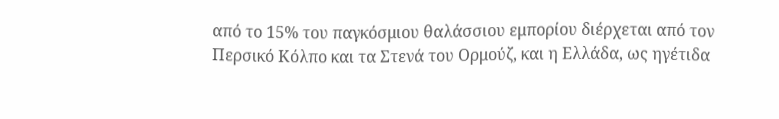από το 15% του παγκόσμιου θαλάσσιου εμπορίου διέρχεται από τον Περσικό Κόλπο και τα Στενά του Ορμούζ, και η Ελλάδα, ως ηγέτιδα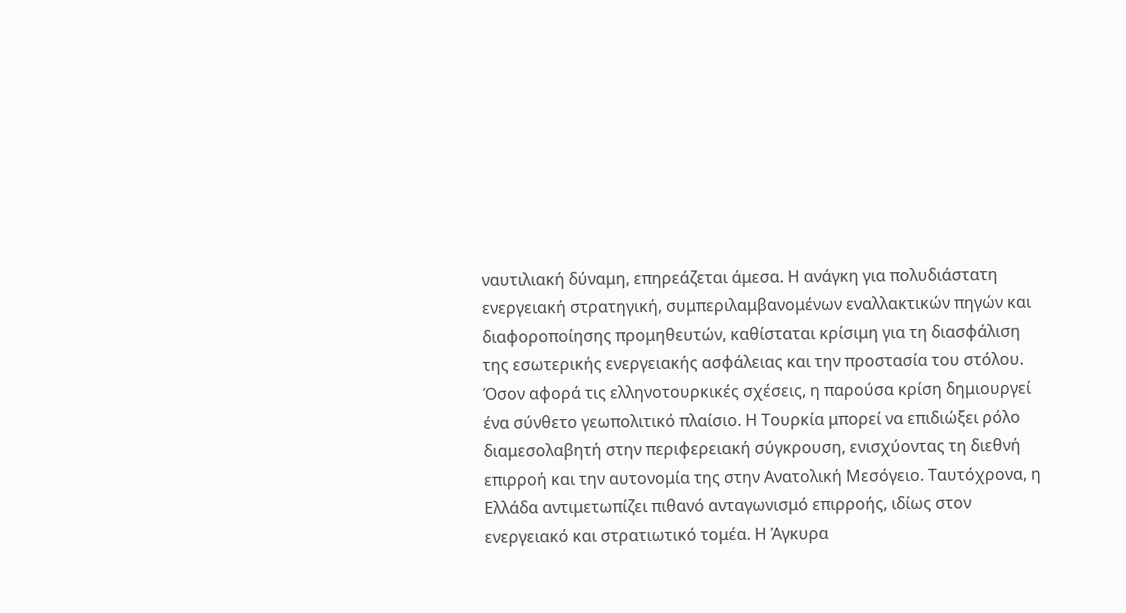ναυτιλιακή δύναμη, επηρεάζεται άμεσα. Η ανάγκη για πολυδιάστατη ενεργειακή στρατηγική, συμπεριλαμβανομένων εναλλακτικών πηγών και διαφοροποίησης προμηθευτών, καθίσταται κρίσιμη για τη διασφάλιση της εσωτερικής ενεργειακής ασφάλειας και την προστασία του στόλου.
Όσον αφορά τις ελληνοτουρκικές σχέσεις, η παρούσα κρίση δημιουργεί ένα σύνθετο γεωπολιτικό πλαίσιο. Η Τουρκία μπορεί να επιδιώξει ρόλο διαμεσολαβητή στην περιφερειακή σύγκρουση, ενισχύοντας τη διεθνή επιρροή και την αυτονομία της στην Ανατολική Μεσόγειο. Ταυτόχρονα, η Ελλάδα αντιμετωπίζει πιθανό ανταγωνισμό επιρροής, ιδίως στον ενεργειακό και στρατιωτικό τομέα. Η Άγκυρα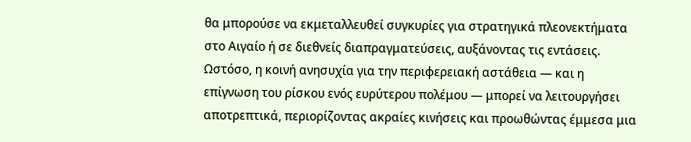θα μπορούσε να εκμεταλλευθεί συγκυρίες για στρατηγικά πλεονεκτήματα στο Αιγαίο ή σε διεθνείς διαπραγματεύσεις, αυξάνοντας τις εντάσεις. Ωστόσο, η κοινή ανησυχία για την περιφερειακή αστάθεια — και η επίγνωση του ρίσκου ενός ευρύτερου πολέμου — μπορεί να λειτουργήσει αποτρεπτικά, περιορίζοντας ακραίες κινήσεις και προωθώντας έμμεσα μια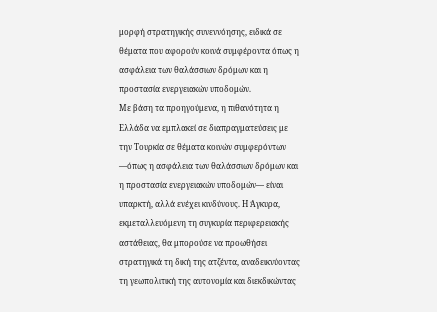μορφή στρατηγικής συνεννόησης, ειδικά σε θέματα που αφορούν κοινά συμφέροντα όπως η ασφάλεια των θαλάσσιων δρόμων και η προστασία ενεργειακών υποδομών.
Με βάση τα προηγούμενα, η πιθανότητα η Ελλάδα να εμπλακεί σε διαπραγματεύσεις με την Τουρκία σε θέματα κοινών συμφερόντων —όπως η ασφάλεια των θαλάσσιων δρόμων και η προστασία ενεργειακών υποδομών— είναι υπαρκτή, αλλά ενέχει κινδύνους. Η Άγκυρα, εκμεταλλευόμενη τη συγκυρία περιφερειακής αστάθειας, θα μπορούσε να προωθήσει στρατηγικά τη δική της ατζέντα, αναδεικνύοντας τη γεωπολιτική της αυτονομία και διεκδικώντας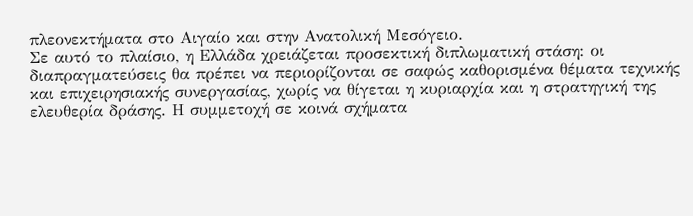πλεονεκτήματα στο Αιγαίο και στην Ανατολική Μεσόγειο.
Σε αυτό το πλαίσιο, η Ελλάδα χρειάζεται προσεκτική διπλωματική στάση: οι διαπραγματεύσεις θα πρέπει να περιορίζονται σε σαφώς καθορισμένα θέματα τεχνικής και επιχειρησιακής συνεργασίας, χωρίς να θίγεται η κυριαρχία και η στρατηγική της ελευθερία δράσης. Η συμμετοχή σε κοινά σχήματα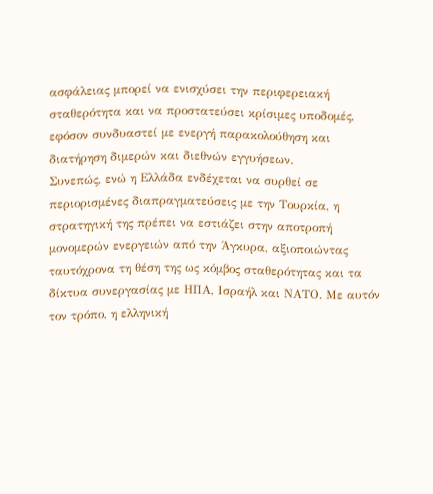ασφάλειας μπορεί να ενισχύσει την περιφερειακή σταθερότητα και να προστατεύσει κρίσιμες υποδομές, εφόσον συνδυαστεί με ενεργή παρακολούθηση και διατήρηση διμερών και διεθνών εγγυήσεων.
Συνεπώς, ενώ η Ελλάδα ενδέχεται να συρθεί σε περιορισμένες διαπραγματεύσεις με την Τουρκία, η στρατηγική της πρέπει να εστιάζει στην αποτροπή μονομερών ενεργειών από την Άγκυρα, αξιοποιώντας ταυτόχρονα τη θέση της ως κόμβος σταθερότητας και τα δίκτυα συνεργασίας με ΗΠΑ, Ισραήλ και ΝΑΤΟ. Με αυτόν τον τρόπο, η ελληνική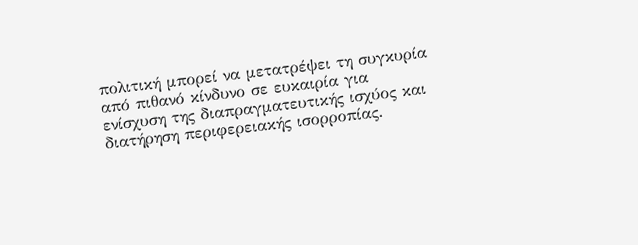πολιτική μπορεί να μετατρέψει τη συγκυρία από πιθανό κίνδυνο σε ευκαιρία για ενίσχυση της διαπραγματευτικής ισχύος και διατήρηση περιφερειακής ισορροπίας.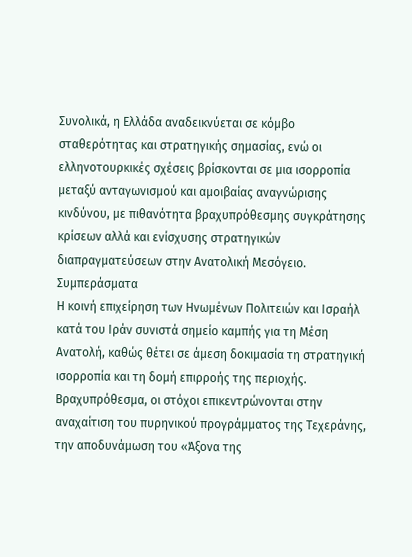Συνολικά, η Ελλάδα αναδεικνύεται σε κόμβο σταθερότητας και στρατηγικής σημασίας, ενώ οι ελληνοτουρκικές σχέσεις βρίσκονται σε μια ισορροπία μεταξύ ανταγωνισμού και αμοιβαίας αναγνώρισης κινδύνου, με πιθανότητα βραχυπρόθεσμης συγκράτησης κρίσεων αλλά και ενίσχυσης στρατηγικών διαπραγματεύσεων στην Ανατολική Μεσόγειο.
Συμπεράσματα
Η κοινή επιχείρηση των Ηνωμένων Πολιτειών και Ισραήλ κατά του Ιράν συνιστά σημείο καμπής για τη Μέση Ανατολή, καθώς θέτει σε άμεση δοκιμασία τη στρατηγική ισορροπία και τη δομή επιρροής της περιοχής. Βραχυπρόθεσμα, οι στόχοι επικεντρώνονται στην αναχαίτιση του πυρηνικού προγράμματος της Τεχεράνης, την αποδυνάμωση του «Άξονα της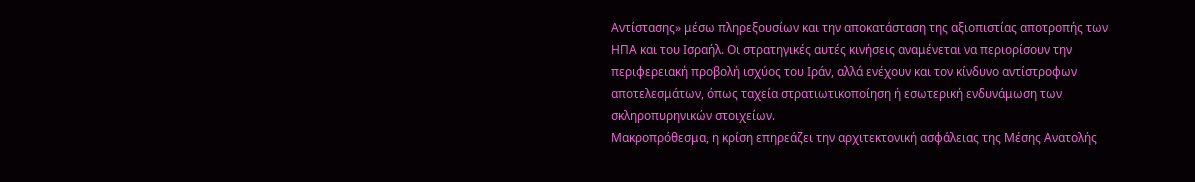Αντίστασης» μέσω πληρεξουσίων και την αποκατάσταση της αξιοπιστίας αποτροπής των ΗΠΑ και του Ισραήλ. Οι στρατηγικές αυτές κινήσεις αναμένεται να περιορίσουν την περιφερειακή προβολή ισχύος του Ιράν, αλλά ενέχουν και τον κίνδυνο αντίστροφων αποτελεσμάτων, όπως ταχεία στρατιωτικοποίηση ή εσωτερική ενδυνάμωση των σκληροπυρηνικών στοιχείων.
Μακροπρόθεσμα, η κρίση επηρεάζει την αρχιτεκτονική ασφάλειας της Μέσης Ανατολής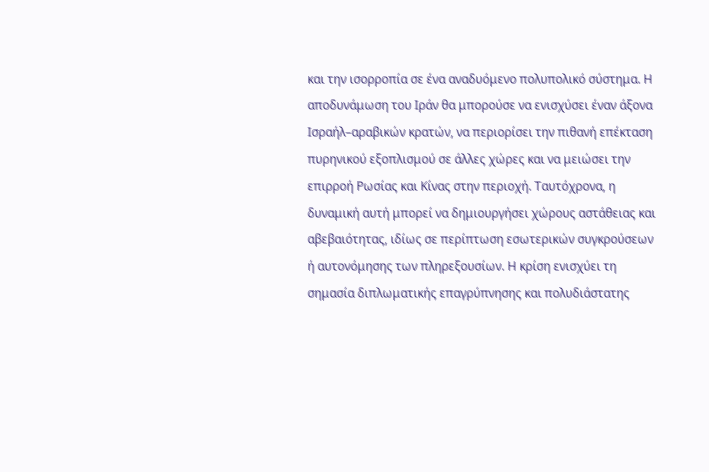και την ισορροπία σε ένα αναδυόμενο πολυπολικό σύστημα. Η αποδυνάμωση του Ιράν θα μπορούσε να ενισχύσει έναν άξονα Ισραήλ–αραβικών κρατών, να περιορίσει την πιθανή επέκταση πυρηνικού εξοπλισμού σε άλλες χώρες και να μειώσει την επιρροή Ρωσίας και Κίνας στην περιοχή. Ταυτόχρονα, η δυναμική αυτή μπορεί να δημιουργήσει χώρους αστάθειας και αβεβαιότητας, ιδίως σε περίπτωση εσωτερικών συγκρούσεων ή αυτονόμησης των πληρεξουσίων. Η κρίση ενισχύει τη σημασία διπλωματικής επαγρύπνησης και πολυδιάστατης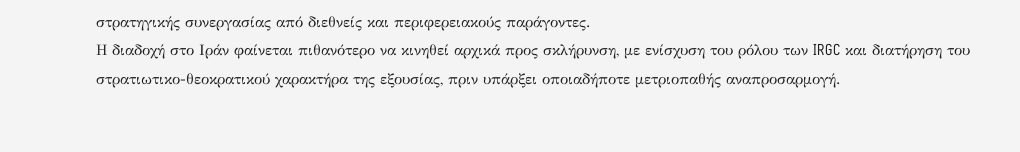στρατηγικής συνεργασίας από διεθνείς και περιφερειακούς παράγοντες.
Η διαδοχή στο Ιράν φαίνεται πιθανότερο να κινηθεί αρχικά προς σκλήρυνση, με ενίσχυση του ρόλου των IRGC και διατήρηση του στρατιωτικο-θεοκρατικού χαρακτήρα της εξουσίας, πριν υπάρξει οποιαδήποτε μετριοπαθής αναπροσαρμογή.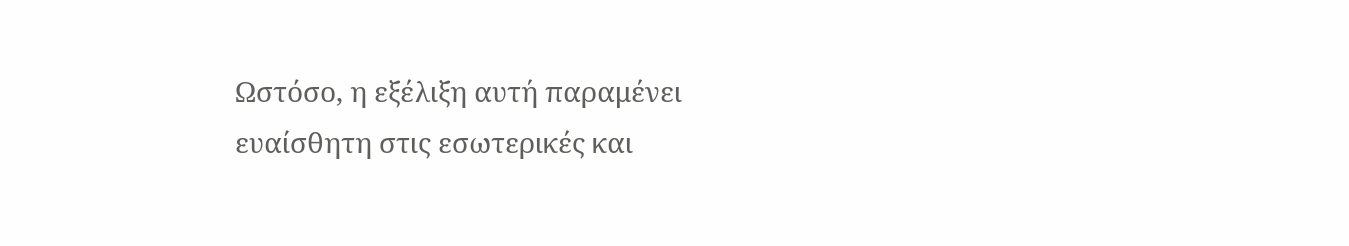Ωστόσο, η εξέλιξη αυτή παραμένει ευαίσθητη στις εσωτερικές και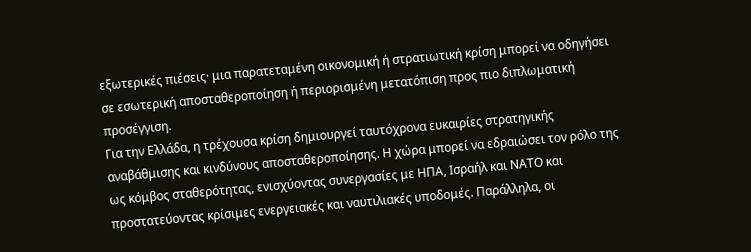εξωτερικές πιέσεις· μια παρατεταμένη οικονομική ή στρατιωτική κρίση μπορεί να οδηγήσει σε εσωτερική αποσταθεροποίηση ή περιορισμένη μετατόπιση προς πιο διπλωματική προσέγγιση.
Για την Ελλάδα, η τρέχουσα κρίση δημιουργεί ταυτόχρονα ευκαιρίες στρατηγικής αναβάθμισης και κινδύνους αποσταθεροποίησης. Η χώρα μπορεί να εδραιώσει τον ρόλο της ως κόμβος σταθερότητας, ενισχύοντας συνεργασίες με ΗΠΑ, Ισραήλ και ΝΑΤΟ και προστατεύοντας κρίσιμες ενεργειακές και ναυτιλιακές υποδομές. Παράλληλα, οι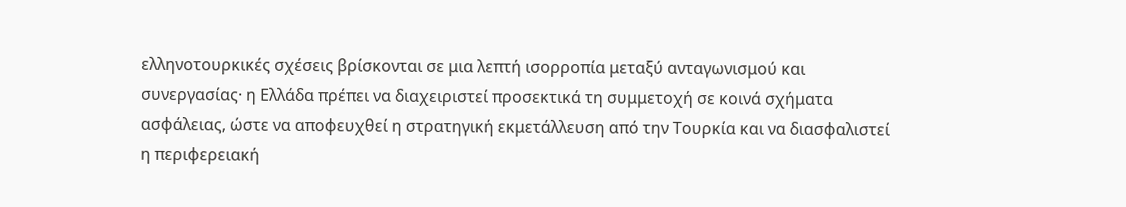ελληνοτουρκικές σχέσεις βρίσκονται σε μια λεπτή ισορροπία μεταξύ ανταγωνισμού και συνεργασίας· η Ελλάδα πρέπει να διαχειριστεί προσεκτικά τη συμμετοχή σε κοινά σχήματα ασφάλειας, ώστε να αποφευχθεί η στρατηγική εκμετάλλευση από την Τουρκία και να διασφαλιστεί η περιφερειακή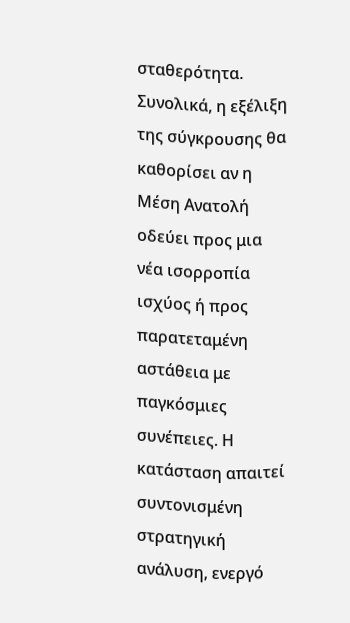σταθερότητα.
Συνολικά, η εξέλιξη της σύγκρουσης θα καθορίσει αν η Μέση Ανατολή οδεύει προς μια νέα ισορροπία ισχύος ή προς παρατεταμένη αστάθεια με παγκόσμιες συνέπειες. Η κατάσταση απαιτεί συντονισμένη στρατηγική ανάλυση, ενεργό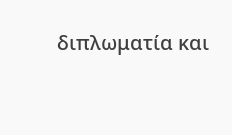διπλωματία και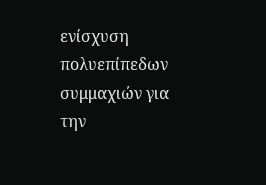ενίσχυση πολυεπίπεδων συμμαχιών για την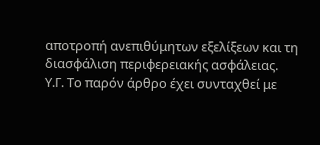αποτροπή ανεπιθύμητων εξελίξεων και τη διασφάλιση περιφερειακής ασφάλειας.
Υ.Γ. Το παρόν άρθρο έχει συνταχθεί με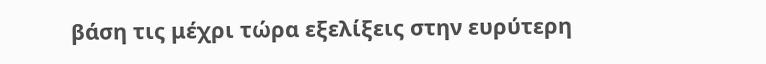βάση τις μέχρι τώρα εξελίξεις στην ευρύτερη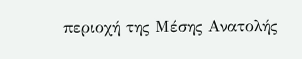περιοχή της Μέσης Ανατολής